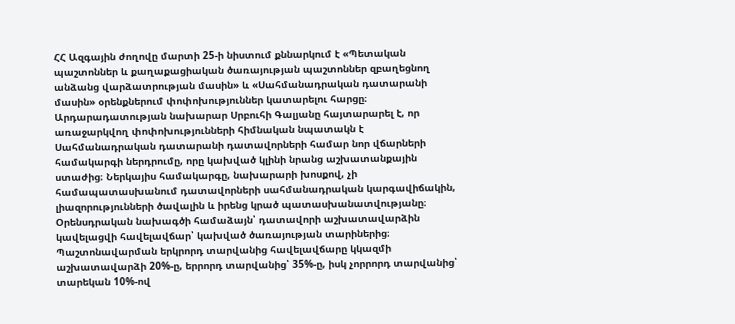ՀՀ Ազգային ժողովը մարտի 25-ի նիստում քննարկում է «Պետական պաշտոններ և քաղաքացիական ծառայության պաշտոններ զբաղեցնող անձանց վարձատրության մասին» և «Սահմանադրական դատարանի մասին» օրենքներում փոփոխություններ կատարելու հարցը։
Արդարադատության նախարար Սրբուհի Գալյանը հայտարարել է, որ առաջարկվող փոփոխությունների հիմնական նպատակն է Սահմանադրական դատարանի դատավորների համար նոր վճարների համակարգի ներդրումը, որը կախված կլինի նրանց աշխատանքային ստաժից։ Ներկայիս համակարգը, նախարարի խոսքով, չի համապատասխանում դատավորների սահմանադրական կարգավիճակին, լիազորությունների ծավալին և իրենց կրած պատասխանատվությանը։
Օրենսդրական նախագծի համաձայն՝ դատավորի աշխատավարձին կավելացվի հավելավճար՝ կախված ծառայության տարիներից։ Պաշտոնավարման երկրորդ տարվանից հավելավճարը կկազմի աշխատավարձի 20%-ը, երրորդ տարվանից՝ 35%-ը, իսկ չորրորդ տարվանից՝ տարեկան 10%-ով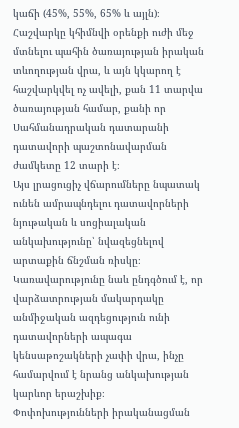կաճի (45%, 55%, 65% և այլն)։ Հաշվարկը կհիմնվի օրենքի ուժի մեջ մտնելու պահին ծառայության իրական տևողության վրա, և այն կկարող է հաշվարկվել ոչ ավելի, քան 11 տարվա ծառայության համար, քանի որ Սահմանադրական դատարանի դատավորի պաշտոնավարման ժամկետը 12 տարի է։
Այս լրացուցիչ վճարումները նպատակ ունեն ամրապնդելու դատավորների նյութական և սոցիալական անկախությունը՝ նվազեցնելով արտաքին ճնշման ռիսկը։ Կառավարությունը նաև ընդգծում է, որ վարձատրության մակարդակը անմիջական ազդեցություն ունի դատավորների ապագա կենսաթոշակների չափի վրա, ինչը համարվում է նրանց անկախության կարևոր երաշխիք։
Փոփոխությունների իրականացման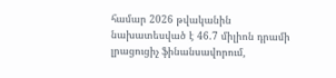համար 2026 թվականին նախատեսված է 46.7 միլիոն դրամի լրացուցիչ ֆինանսավորում,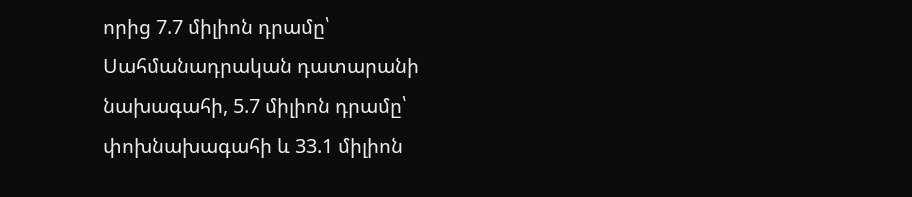որից 7.7 միլիոն դրամը՝ Սահմանադրական դատարանի նախագահի, 5.7 միլիոն դրամը՝ փոխնախագահի և 33.1 միլիոն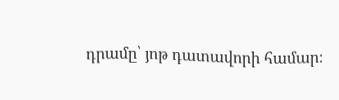դրամը՝ յոթ դատավորի համար։